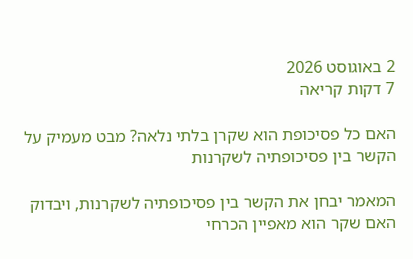2 באוגוסט 2026
7 דקות קריאה

האם כל פסיכופת הוא שקרן בלתי נלאה? מבט מעמיק על הקשר בין פסיכופתיה לשקרנות

המאמר יבחן את הקשר בין פסיכופתיה לשקרנות, ויבדוק האם שקר הוא מאפיין הכרחי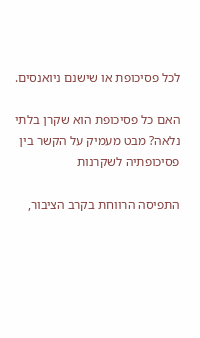לכל פסיכופת או שישנם ניואנסים.

האם כל פסיכופת הוא שקרן בלתי נלאה? מבט מעמיק על הקשר בין פסיכופתיה לשקרנות

התפיסה הרווחת בקרב הציבור,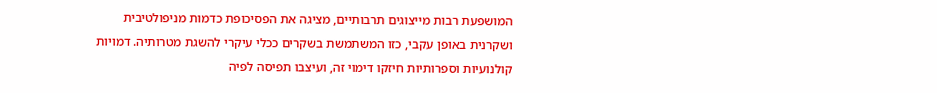המושפעת רבות מייצוגים תרבותיים, מציגה את הפסיכופת כדמות מניפולטיבית ושקרנית באופן עקבי, כזו המשתמשת בשקרים ככלי עיקרי להשגת מטרותיה. דמויות קולנועיות וספרותיות חיזקו דימוי זה, ועיצבו תפיסה לפיה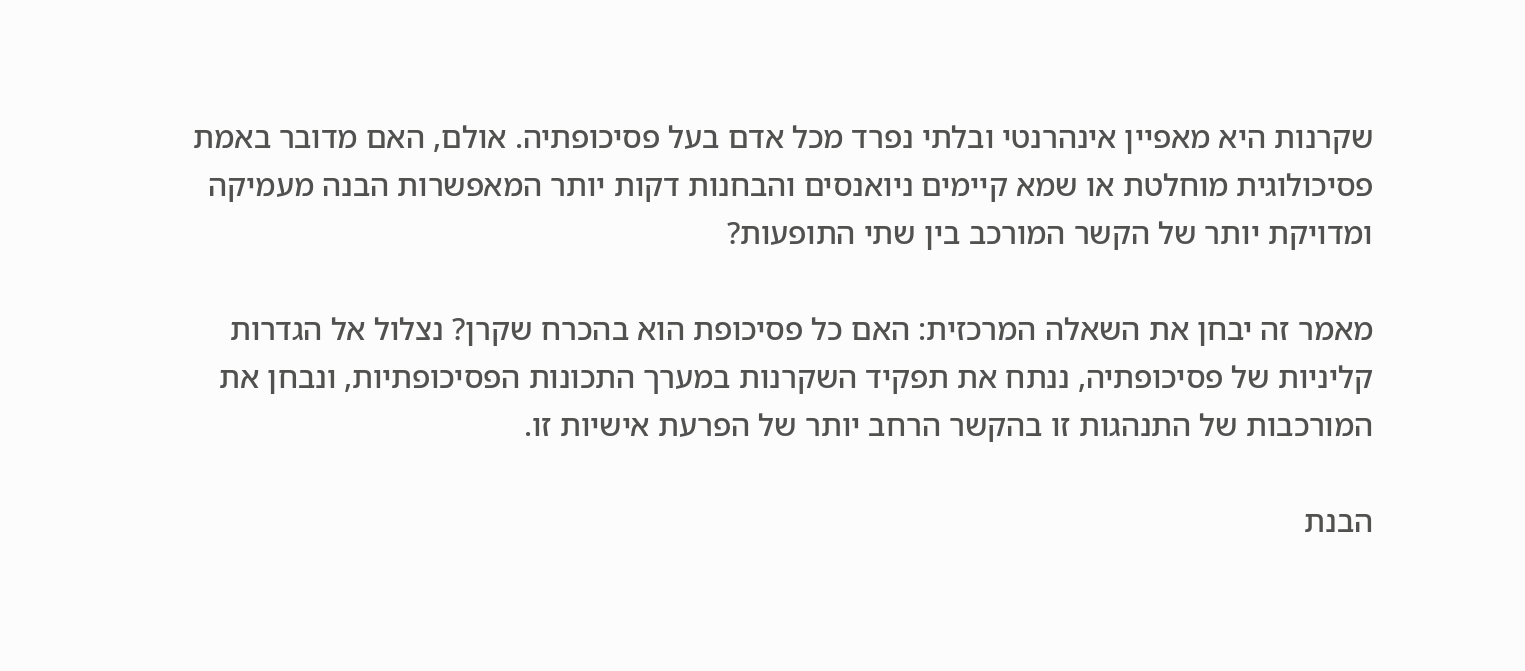שקרנות היא מאפיין אינהרנטי ובלתי נפרד מכל אדם בעל פסיכופתיה. אולם, האם מדובר באמת פסיכולוגית מוחלטת או שמא קיימים ניואנסים והבחנות דקות יותר המאפשרות הבנה מעמיקה ומדויקת יותר של הקשר המורכב בין שתי התופעות?

מאמר זה יבחן את השאלה המרכזית: האם כל פסיכופת הוא בהכרח שקרן? נצלול אל הגדרות קליניות של פסיכופתיה, ננתח את תפקיד השקרנות במערך התכונות הפסיכופתיות, ונבחן את המורכבות של התנהגות זו בהקשר הרחב יותר של הפרעת אישיות זו.

הבנת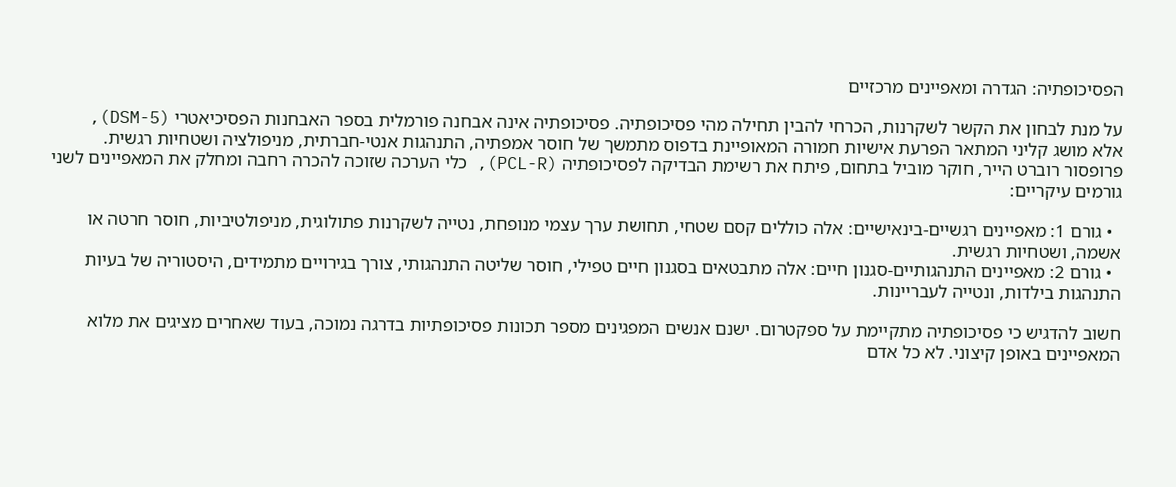הפסיכופתיה: הגדרה ומאפיינים מרכזיים

על מנת לבחון את הקשר לשקרנות, הכרחי להבין תחילה מהי פסיכופתיה. פסיכופתיה אינה אבחנה פורמלית בספר האבחנות הפסיכיאטרי (DSM-5), אלא מושג קליני המתאר הפרעת אישיות חמורה המאופיינת בדפוס מתמשך של חוסר אמפתיה, התנהגות אנטי-חברתית, מניפולציה ושטחיות רגשית. פרופסור רוברט הייר, חוקר מוביל בתחום, פיתח את רשימת הבדיקה לפסיכופתיה (PCL-R), כלי הערכה שזוכה להכרה רחבה ומחלק את המאפיינים לשני גורמים עיקריים:

  • גורם 1: מאפיינים רגשיים-בינאישיים: אלה כוללים קסם שטחי, תחושת ערך עצמי מנופחת, נטייה לשקרנות פתולוגית, מניפולטיביות, חוסר חרטה או אשמה, ושטחיות רגשית.
  • גורם 2: מאפיינים התנהגותיים-סגנון חיים: אלה מתבטאים בסגנון חיים טפילי, חוסר שליטה התנהגותי, צורך בגירויים מתמידים, היסטוריה של בעיות התנהגות בילדות, ונטייה לעבריינות.

חשוב להדגיש כי פסיכופתיה מתקיימת על ספקטרום. ישנם אנשים המפגינים מספר תכונות פסיכופתיות בדרגה נמוכה, בעוד שאחרים מציגים את מלוא המאפיינים באופן קיצוני. לא כל אדם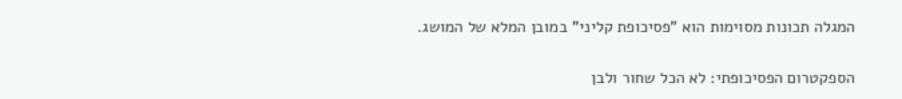המגלה תכונות מסוימות הוא "פסיכופת קליני" במובן המלא של המושג.

הספקטרום הפסיכופתי: לא הכל שחור ולבן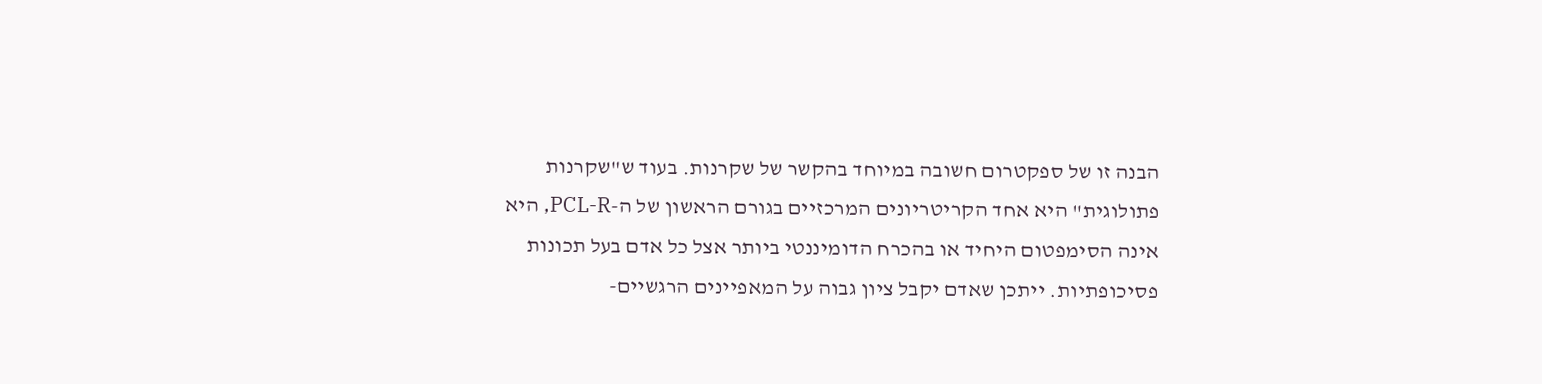הבנה זו של ספקטרום חשובה במיוחד בהקשר של שקרנות. בעוד ש"שקרנות פתולוגית" היא אחד הקריטריונים המרכזיים בגורם הראשון של ה-PCL-R, היא אינה הסימפטום היחיד או בהכרח הדומיננטי ביותר אצל כל אדם בעל תכונות פסיכופתיות. ייתכן שאדם יקבל ציון גבוה על המאפיינים הרגשיים-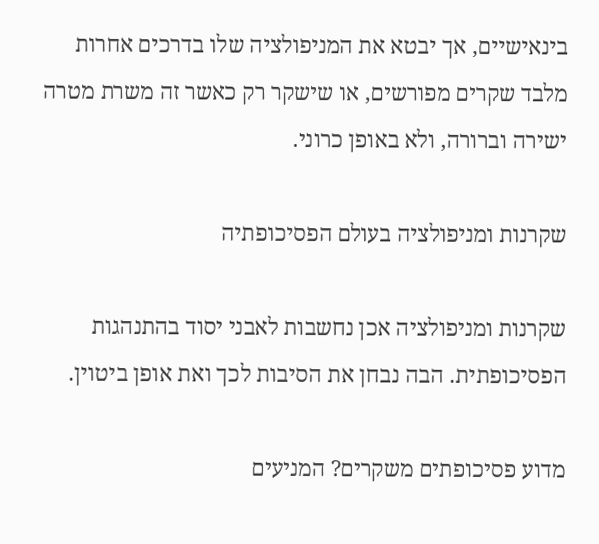בינאישיים, אך יבטא את המניפולציה שלו בדרכים אחרות מלבד שקרים מפורשים, או שישקר רק כאשר זה משרת מטרה ישירה וברורה, ולא באופן כרוני.

שקרנות ומניפולציה בעולם הפסיכופתיה

שקרנות ומניפולציה אכן נחשבות לאבני יסוד בהתנהגות הפסיכופתית. הבה נבחן את הסיבות לכך ואת אופן ביטוין.

מדוע פסיכופתים משקרים? המניעים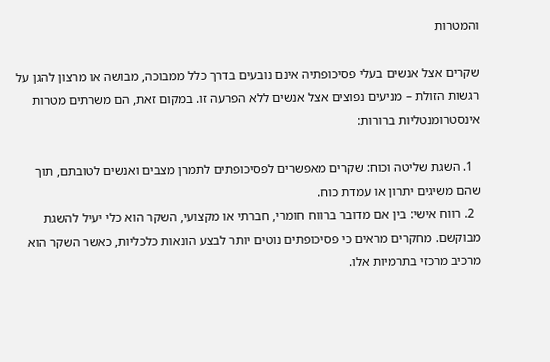והמטרות

שקרים אצל אנשים בעלי פסיכופתיה אינם נובעים בדרך כלל ממבוכה, מבושה או מרצון להגן על רגשות הזולת – מניעים נפוצים אצל אנשים ללא הפרעה זו. במקום זאת, הם משרתים מטרות אינסטרומנטליות ברורות:

  1. השגת שליטה וכוח: שקרים מאפשרים לפסיכופתים לתמרן מצבים ואנשים לטובתם, תוך שהם משיגים יתרון או עמדת כוח.
  2. רווח אישי: בין אם מדובר ברווח חומרי, חברתי או מקצועי, השקר הוא כלי יעיל להשגת מבוקשם. מחקרים מראים כי פסיכופתים נוטים יותר לבצע הונאות כלכליות, כאשר השקר הוא מרכיב מרכזי בתרמיות אלו.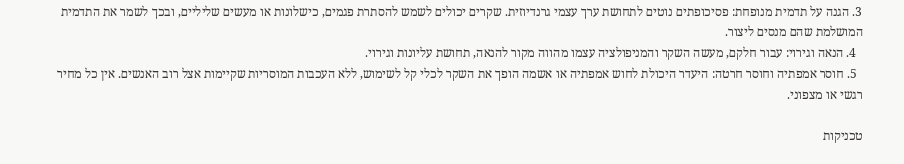3. הגנה על תדמית מנופחת: פסיכופתים נוטים לתחושת ערך עצמי גרנדיוזית. שקרים יכולים לשמש להסתרת פגמים, כישלונות או מעשים שליליים, ובכך לשמר את התדמית המושלמת שהם מנסים ליצור.
  4. הנאה וגירוי: עבור חלקם, מעשה השקר והמניפולציה עצמו מהווה מקור להנאה, תחושת עליונות וגירוי.
  5. חוסר אמפתיה וחוסר חרטה: היעדר היכולת לחוש אמפתיה או אשמה הופך את השקר לכלי קל לשימוש, ללא העכבות המוסריות שקיימות אצל רוב האנשים. אין כל מחיר רגשי או מצפוני.

טכניקות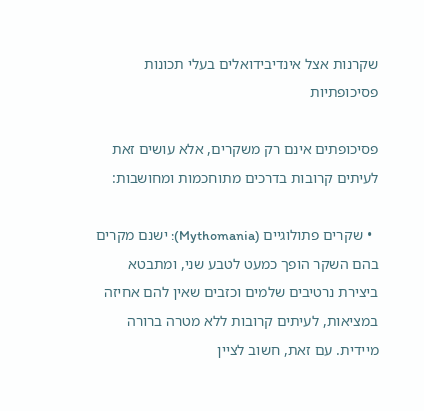שקרנות אצל אינדיבידואלים בעלי תכונות פסיכופתיות

פסיכופתים אינם רק משקרים, אלא עושים זאת לעיתים קרובות בדרכים מתוחכמות ומחושבות:

  • שקרים פתולוגיים (Mythomania): ישנם מקרים בהם השקר הופך כמעט לטבע שני, ומתבטא ביצירת נרטיבים שלמים וכזבים שאין להם אחיזה במציאות, לעיתים קרובות ללא מטרה ברורה מיידית. עם זאת, חשוב לציין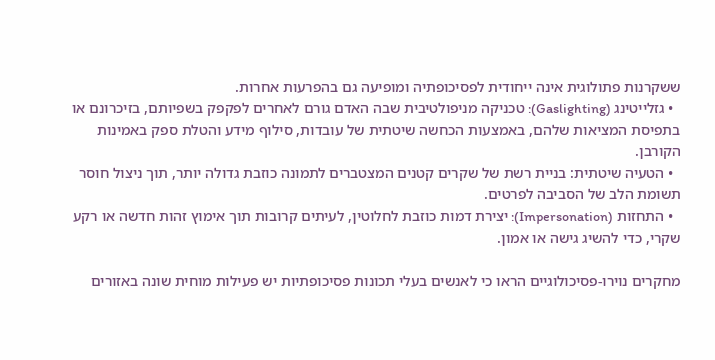ששקרנות פתולוגית אינה ייחודית לפסיכופתיה ומופיעה גם בהפרעות אחרות.
  • גזלייטינג (Gaslighting): טכניקה מניפולטיבית שבה האדם גורם לאחרים לפקפק בשפיותם, בזיכרונם או בתפיסת המציאות שלהם, באמצעות הכחשה שיטתית של עובדות, סילוף מידע והטלת ספק באמינות הקורבן.
  • הטעיה שיטתית: בניית רשת של שקרים קטנים המצטברים לתמונה כוזבת גדולה יותר, תוך ניצול חוסר תשומת הלב של הסביבה לפרטים.
  • התחזות (Impersonation): יצירת דמות כוזבת לחלוטין, לעיתים קרובות תוך אימוץ זהות חדשה או רקע שקרי, כדי להשיג גישה או אמון.

מחקרים נוירו-פסיכולוגיים הראו כי לאנשים בעלי תכונות פסיכופתיות יש פעילות מוחית שונה באזורים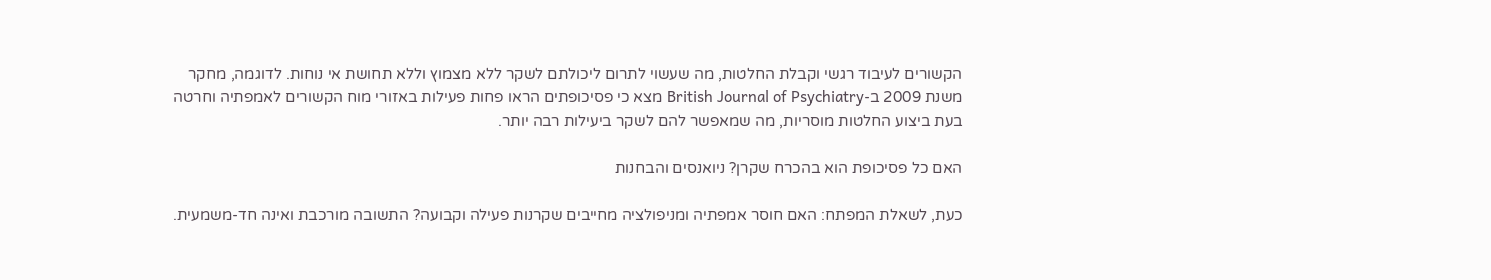הקשורים לעיבוד רגשי וקבלת החלטות, מה שעשוי לתרום ליכולתם לשקר ללא מצמוץ וללא תחושת אי נוחות. לדוגמה, מחקר משנת 2009 ב-British Journal of Psychiatry מצא כי פסיכופתים הראו פחות פעילות באזורי מוח הקשורים לאמפתיה וחרטה בעת ביצוע החלטות מוסריות, מה שמאפשר להם לשקר ביעילות רבה יותר.

האם כל פסיכופת הוא בהכרח שקרן? ניואנסים והבחנות

כעת, לשאלת המפתח: האם חוסר אמפתיה ומניפולציה מחייבים שקרנות פעילה וקבועה? התשובה מורכבת ואינה חד-משמעית.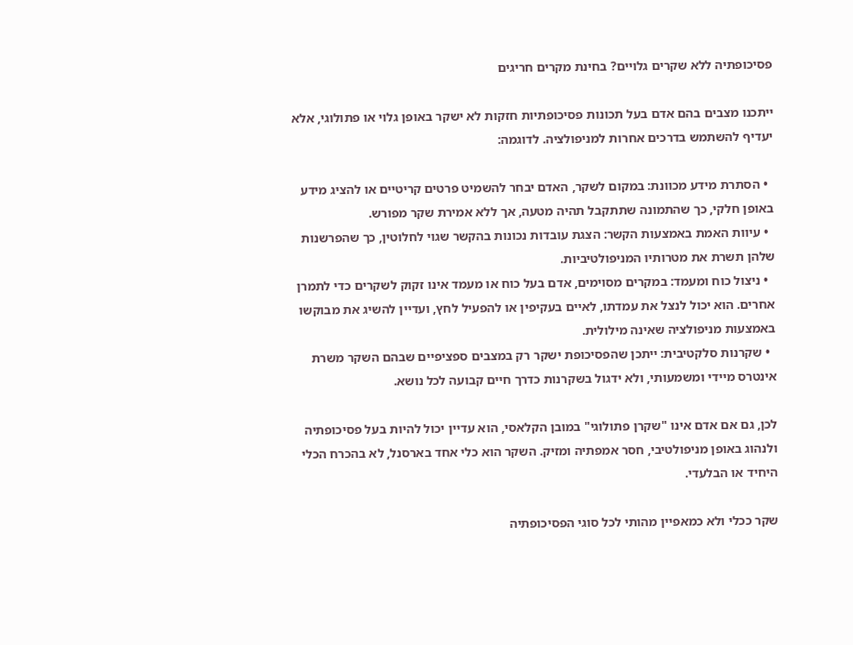פסיכופתיה ללא שקרים גלויים? בחינת מקרים חריגים

ייתכנו מצבים בהם אדם בעל תכונות פסיכופתיות חזקות לא ישקר באופן גלוי או פתולוגי, אלא יעדיף להשתמש בדרכים אחרות למניפולציה. לדוגמה:

  • הסתרת מידע מכוונת: במקום לשקר, האדם יבחר להשמיט פרטים קריטיים או להציג מידע באופן חלקי, כך שהתמונה שתתקבל תהיה מטעה, אך ללא אמירת שקר מפורש.
  • עיוות האמת באמצעות הקשר: הצגת עובדות נכונות בהקשר שגוי לחלוטין, כך שהפרשנות שלהן תשרת את מטרותיו המניפולטיביות.
  • ניצול כוח ומעמד: במקרים מסוימים, אדם בעל כוח או מעמד אינו זקוק לשקרים כדי לתמרן אחרים. הוא יכול לנצל את עמדתו, לאיים בעקיפין או להפעיל לחץ, ועדיין להשיג את מבוקשו באמצעות מניפולציה שאינה מילולית.
  • שקרנות סלקטיבית: ייתכן שהפסיכופת ישקר רק במצבים ספציפיים שבהם השקר משרת אינטרס מיידי ומשמעותי, ולא ידגול בשקרנות כדרך חיים קבועה לכל נושא.

לכן, גם אם אדם אינו "שקרן פתולוגי" במובן הקלאסי, הוא עדיין יכול להיות בעל פסיכופתיה ולנהוג באופן מניפולטיבי, חסר אמפתיה ומזיק. השקר הוא כלי אחד בארסנל, לא בהכרח הכלי היחיד או הבלעדי.

שקר ככלי ולא כמאפיין מהותי לכל סוגי הפסיכופתיה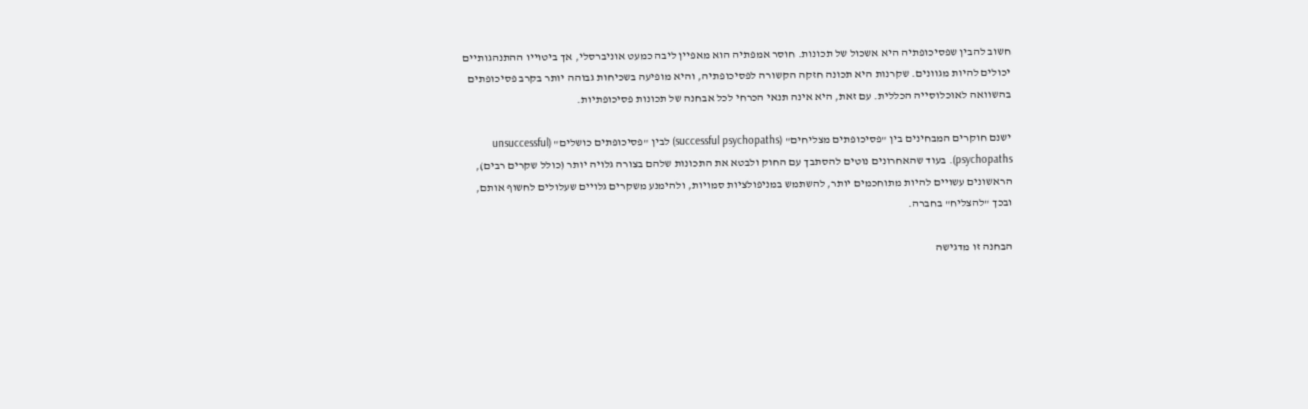חשוב להבין שפסיכופתיה היא אשכול של תכונות. חוסר אמפתיה הוא מאפיין ליבה כמעט אוניברסלי, אך ביטוייו ההתנהגותיים יכולים להיות מגוונים. שקרנות היא תכונה חזקה הקשורה לפסיכופתיה, והיא מופיעה בשכיחות גבוהה יותר בקרב פסיכופתים בהשוואה לאוכלוסייה הכללית. עם זאת, היא אינה תנאי הכרחי לכל אבחנה של תכונות פסיכופתיות.

ישנם חוקרים המבחינים בין "פסיכופתים מצליחים" (successful psychopaths) לבין "פסיכופתים כושלים" (unsuccessful psychopaths). בעוד שהאחרונים נוטים להסתבך עם החוק ולבטא את התכונות שלהם בצורה גלויה יותר (כולל שקרים רבים), הראשונים עשויים להיות מתוחכמים יותר, להשתמש במניפולציות סמויות, ולהימנע משקרים גלויים שעלולים לחשוף אותם, ובכך "להצליח" בחברה.

הבחנה זו מדגישה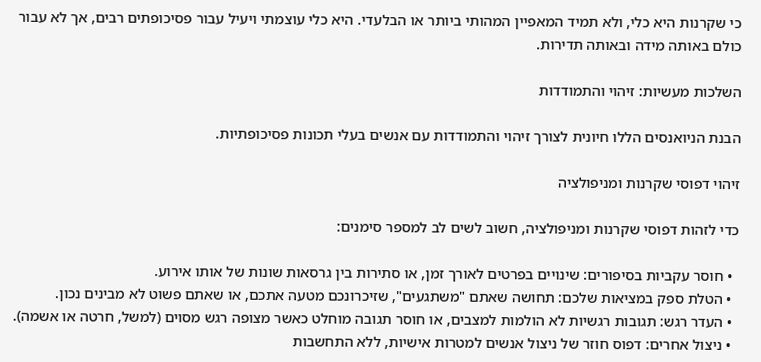כי שקרנות היא כלי, ולא תמיד המאפיין המהותי ביותר או הבלעדי. היא כלי עוצמתי ויעיל עבור פסיכופתים רבים, אך לא עבור כולם באותה מידה ובאותה תדירות.

השלכות מעשיות: זיהוי והתמודדות

הבנת הניואנסים הללו חיונית לצורך זיהוי והתמודדות עם אנשים בעלי תכונות פסיכופתיות.

זיהוי דפוסי שקרנות ומניפולציה

כדי לזהות דפוסי שקרנות ומניפולציה, חשוב לשים לב למספר סימנים:

  • חוסר עקביות בסיפורים: שינויים בפרטים לאורך זמן, או סתירות בין גרסאות שונות של אותו אירוע.
  • הטלת ספק במציאות שלכם: תחושה שאתם "משתגעים", שזיכרונכם מטעה אתכם, או שאתם פשוט לא מבינים נכון.
  • העדר רגש: תגובות רגשיות לא הולמות למצבים, או חוסר תגובה מוחלט כאשר מצופה רגש מסוים (למשל, חרטה או אשמה).
  • ניצול אחרים: דפוס חוזר של ניצול אנשים למטרות אישיות, ללא התחשבות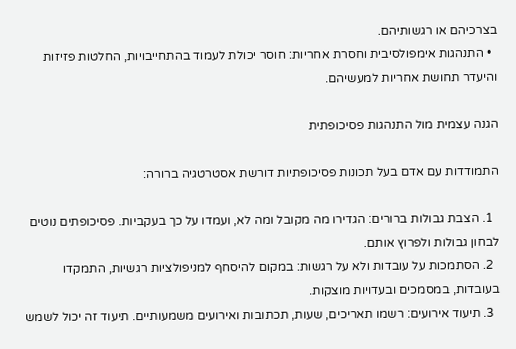בצרכיהם או רגשותיהם.
  • התנהגות אימפולסיבית וחסרת אחריות: חוסר יכולת לעמוד בהתחייבויות, החלטות פזיזות והיעדר תחושת אחריות למעשיהם.

הגנה עצמית מול התנהגות פסיכופתית

התמודדות עם אדם בעל תכונות פסיכופתיות דורשת אסטרטגיה ברורה:

  1. הצבת גבולות ברורים: הגדירו מה מקובל ומה לא, ועמדו על כך בעקביות. פסיכופתים נוטים לבחון גבולות ולפרוץ אותם.
  2. הסתמכות על עובדות ולא על רגשות: במקום להיסחף למניפולציות רגשיות, התמקדו בעובדות, במסמכים ובעדויות מוצקות.
  3. תיעוד אירועים: רשמו תאריכים, שעות, תכתובות ואירועים משמעותיים. תיעוד זה יכול לשמש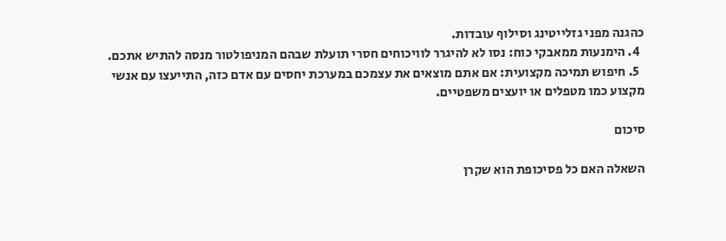כהגנה מפני גזלייטינג וסילוף עובדות.
  4. הימנעות ממאבקי כוח: נסו לא להיגרר לוויכוחים חסרי תועלת שבהם המניפולטור מנסה להתיש אתכם.
  5. חיפוש תמיכה מקצועית: אם אתם מוצאים את עצמכם במערכת יחסים עם אדם כזה, התייעצו עם אנשי מקצוע כמו מטפלים או יועצים משפטיים.

סיכום

השאלה האם כל פסיכופת הוא שקרן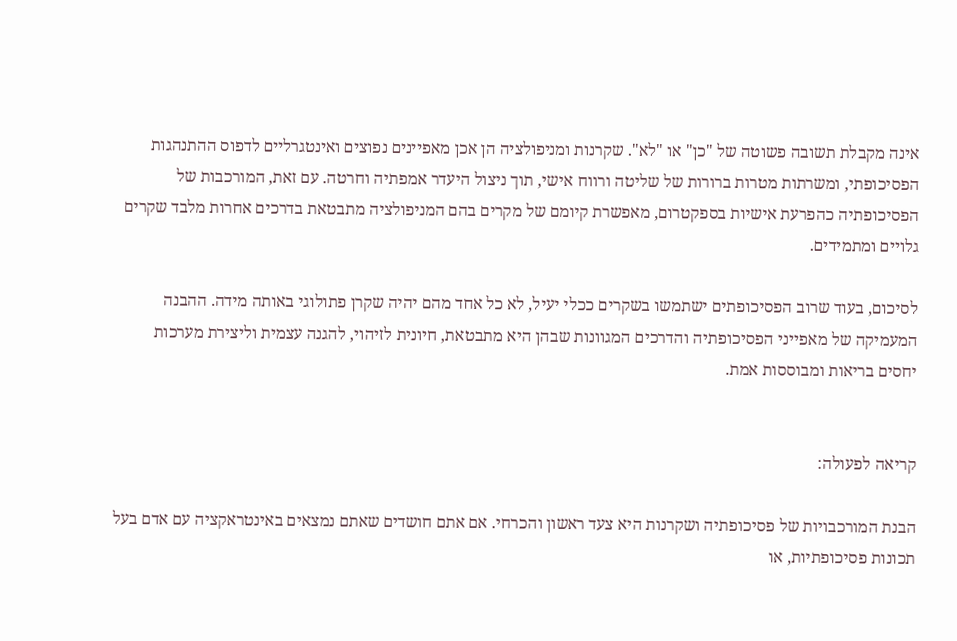אינה מקבלת תשובה פשוטה של "כן" או "לא". שקרנות ומניפולציה הן אכן מאפיינים נפוצים ואינטגרליים לדפוס ההתנהגות הפסיכופתי, ומשרתות מטרות ברורות של שליטה ורווח אישי, תוך ניצול היעדר אמפתיה וחרטה. עם זאת, המורכבות של הפסיכופתיה כהפרעת אישיות בספקטרום, מאפשרת קיומם של מקרים בהם המניפולציה מתבטאת בדרכים אחרות מלבד שקרים גלויים ומתמידים.

לסיכום, בעוד שרוב הפסיכופתים ישתמשו בשקרים ככלי יעיל, לא כל אחד מהם יהיה שקרן פתולוגי באותה מידה. ההבנה המעמיקה של מאפייני הפסיכופתיה והדרכים המגוונות שבהן היא מתבטאת, חיונית לזיהוי, להגנה עצמית וליצירת מערכות יחסים בריאות ומבוססות אמת.


קריאה לפעולה:

הבנת המורכבויות של פסיכופתיה ושקרנות היא צעד ראשון והכרחי. אם אתם חושדים שאתם נמצאים באינטראקציה עם אדם בעל תכונות פסיכופתיות, או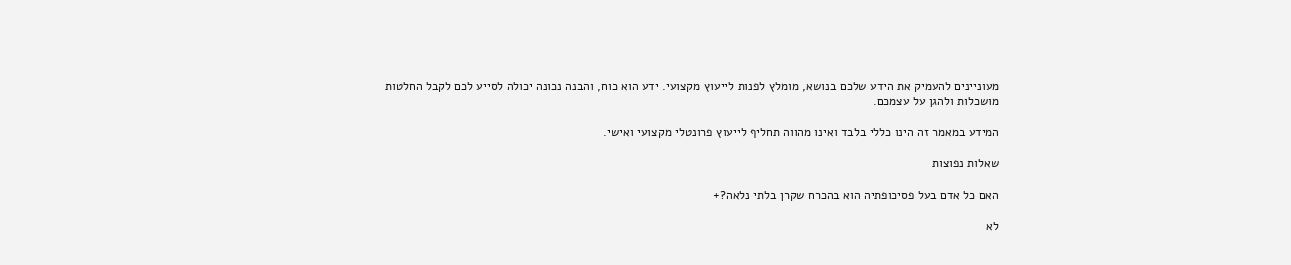מעוניינים להעמיק את הידע שלכם בנושא, מומלץ לפנות לייעוץ מקצועי. ידע הוא כוח, והבנה נכונה יכולה לסייע לכם לקבל החלטות מושכלות ולהגן על עצמכם.

המידע במאמר זה הינו כללי בלבד ואינו מהווה תחליף לייעוץ פרונטלי מקצועי ואישי.

שאלות נפוצות

האם כל אדם בעל פסיכופתיה הוא בהכרח שקרן בלתי נלאה?+

לא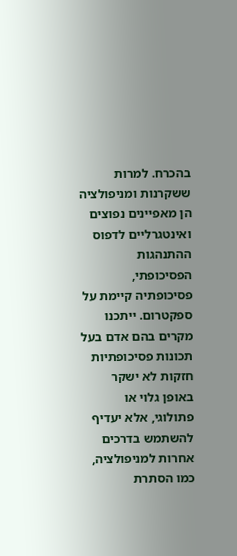בהכרח. למרות ששקרנות ומניפולציה הן מאפיינים נפוצים ואינטגרליים לדפוס ההתנהגות הפסיכופתי, פסיכופתיה קיימת על ספקטרום. ייתכנו מקרים בהם אדם בעל תכונות פסיכופתיות חזקות לא ישקר באופן גלוי או פתולוגי, אלא יעדיף להשתמש בדרכים אחרות למניפולציה, כמו הסתרת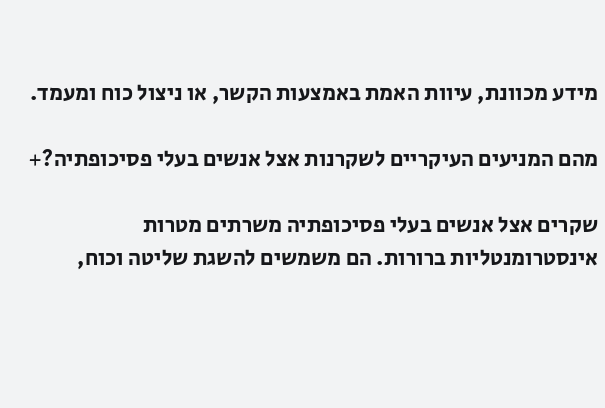מידע מכוונת, עיוות האמת באמצעות הקשר, או ניצול כוח ומעמד.

מהם המניעים העיקריים לשקרנות אצל אנשים בעלי פסיכופתיה?+

שקרים אצל אנשים בעלי פסיכופתיה משרתים מטרות אינסטרומנטליות ברורות. הם משמשים להשגת שליטה וכוח,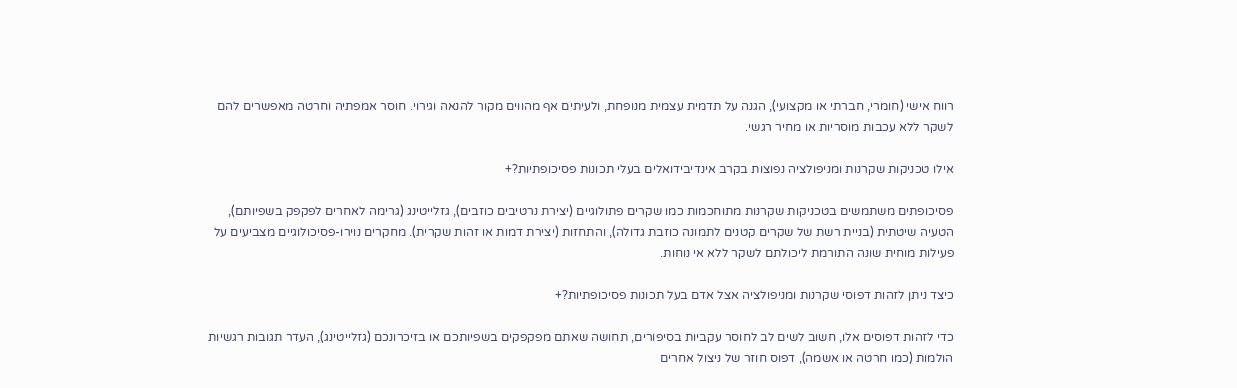רווח אישי (חומרי, חברתי או מקצועי), הגנה על תדמית עצמית מנופחת, ולעיתים אף מהווים מקור להנאה וגירוי. חוסר אמפתיה וחרטה מאפשרים להם לשקר ללא עכבות מוסריות או מחיר רגשי.

אילו טכניקות שקרנות ומניפולציה נפוצות בקרב אינדיבידואלים בעלי תכונות פסיכופתיות?+

פסיכופתים משתמשים בטכניקות שקרנות מתוחכמות כמו שקרים פתולוגיים (יצירת נרטיבים כוזבים), גזלייטינג (גרימה לאחרים לפקפק בשפיותם), הטעיה שיטתית (בניית רשת של שקרים קטנים לתמונה כוזבת גדולה), והתחזות (יצירת דמות או זהות שקרית). מחקרים נוירו-פסיכולוגיים מצביעים על פעילות מוחית שונה התורמת ליכולתם לשקר ללא אי נוחות.

כיצד ניתן לזהות דפוסי שקרנות ומניפולציה אצל אדם בעל תכונות פסיכופתיות?+

כדי לזהות דפוסים אלו, חשוב לשים לב לחוסר עקביות בסיפורים, תחושה שאתם מפקפקים בשפיותכם או בזיכרונכם (גזלייטינג), העדר תגובות רגשיות הולמות (כמו חרטה או אשמה), דפוס חוזר של ניצול אחרים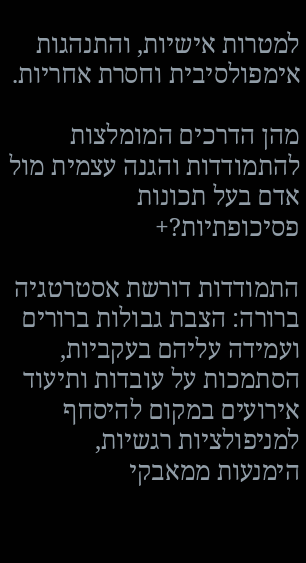למטרות אישיות, והתנהגות אימפולסיבית וחסרת אחריות.

מהן הדרכים המומלצות להתמודדות והגנה עצמית מול אדם בעל תכונות פסיכופתיות?+

התמודדות דורשת אסטרטגיה ברורה: הצבת גבולות ברורים ועמידה עליהם בעקביות, הסתמכות על עובדות ותיעוד אירועים במקום להיסחף למניפולציות רגשיות, הימנעות ממאבקי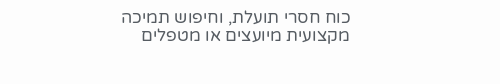כוח חסרי תועלת, וחיפוש תמיכה מקצועית מיועצים או מטפלים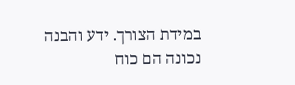במידת הצורך. ידע והבנה נכונה הם כוח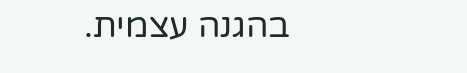בהגנה עצמית.